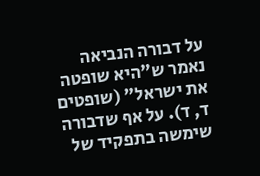על דבורה הנביאה נאמר ש"היא שופטה את ישראל" (שופטים ד, ד). על אף שדבורה שימשה בתפקיד של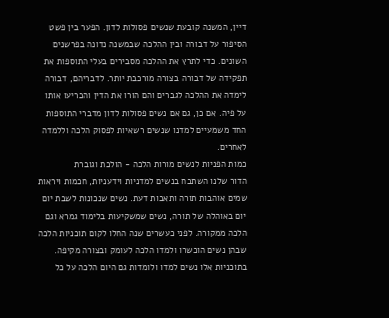דיין, המשנה קובעת שנשים פסולות לדון. הפער בין פשט הסיפור על דבורה ובין ההלכה שבמשנה נדונה בפרשנים השונים. כדי לתרץ את ההלכה מסבירים בעלי התוספות את תפקידה של דבורה בצורה מורכבת יותר. לדבריהם, דבורה לימדה את ההלכה לגברים והם הורו את הדין והכריעו אותו על פיה. אם כן, גם אם נשים פסולות לדון מדברי התוספות החד משמעיים למדנו שנשים רשאיות לפסוק הלכה וללמדה לאחרים.
כמות הפניות לנשים מורות הלכה - הולכת וגוברת
הדור שלנו השתבח בנשים למדניות וידעניות, חכמות ויראות שמים אוהבות תורה ותאבות דעת. נשים שנכונות לשבת יום יום באוהלה של תורה, נשים שמשקיעות בלימוד גמרא וגם הלכה ממקורה. לפני כעשרים שנה החלו לקום תוכניות הלכה שבהן נשים הוכשרו ולמדו הלכה לעומק ובצורה מקיפה. בתוכניות אלו נשים למדו ולומדות גם היום הלכה על כל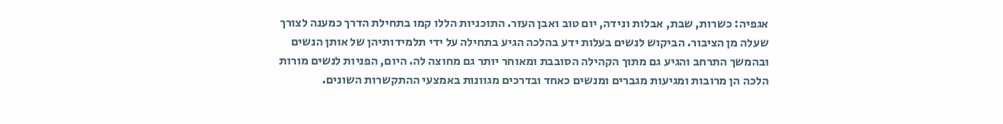אגפיה: כשרות, שבת, אבלות ונידה, יום טוב ואבן העזר. התוכניות הללו קמו בתחילת הדרך כמענה לצורך שעלה מן הציבור. הביקוש לנשים בעלות ידע בהלכה הגיע בתחילה על ידי תלמידותיהן של אותן הנשים ובהמשך התרחב והגיע גם מתוך הקהילה הסובבת ומאוחר יותר גם מחוצה לה. היום, הפניות לנשים מורות הלכה הן מרובות ומגיעות מגברים ומנשים כאחד ובדרכים מגוונות באמצעי ההתקשרות השונים.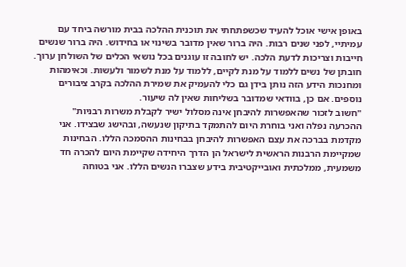באופן אישי אוכל להעיד שכשפתחתי את תוכנית ההלכה בבית מורשה ביחד עם עמיתיי, לפני שנים רבות. היה ברור שאין מדובר בשינוי או בחידוש. היה ברור שנשים חייבות וצריכות לדעת הלכה. יש לחובה זו עוגנים בכל נושאי הכלים של השולחן ערוך. חובתן של נשים ללמוד על מנת לקיים, ללמוד על מנת לשמור ולעשות. וכאימהות ומחנכות הידע הזה נותן בידן גם כלי להעמיק את שמירת ההלכה בקרב ציבורים נוספים. אם כן, בוודאי שמדובר בשליחות שאין לה שיעור.
"חשוב לזכור שהאפשרות להיבחן אינה מסלול ישיר לקבלת משרות רבניות"
ההכרעה נפלה ואני בוחרת היום להתמקד בתיקון שנעשה, ובהישג שבצידו. אני מקדמת בברכה את עצם האפשרות להיבחן בבחינות ההסמכה הללו. הבחינות שמקיימת הרבנות הראשית לישראל הן הדרך היחידה שקיימת היום להכרה חד משמעית, ממלכתית ואובייקטיבית בידע שצברו הנשים הללו. אני בטוחה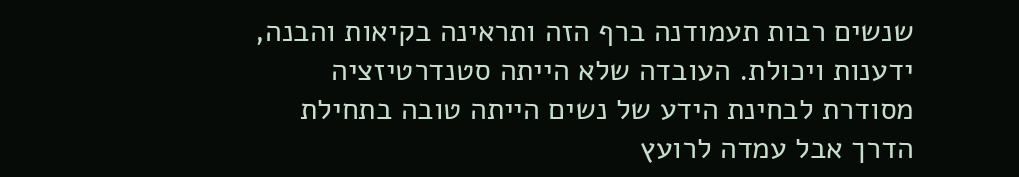שנשים רבות תעמודנה ברף הזה ותראינה בקיאות והבנה, ידענות ויכולת. העובדה שלא הייתה סטנדרטיזציה מסודרת לבחינת הידע של נשים הייתה טובה בתחילת הדרך אבל עמדה לרועץ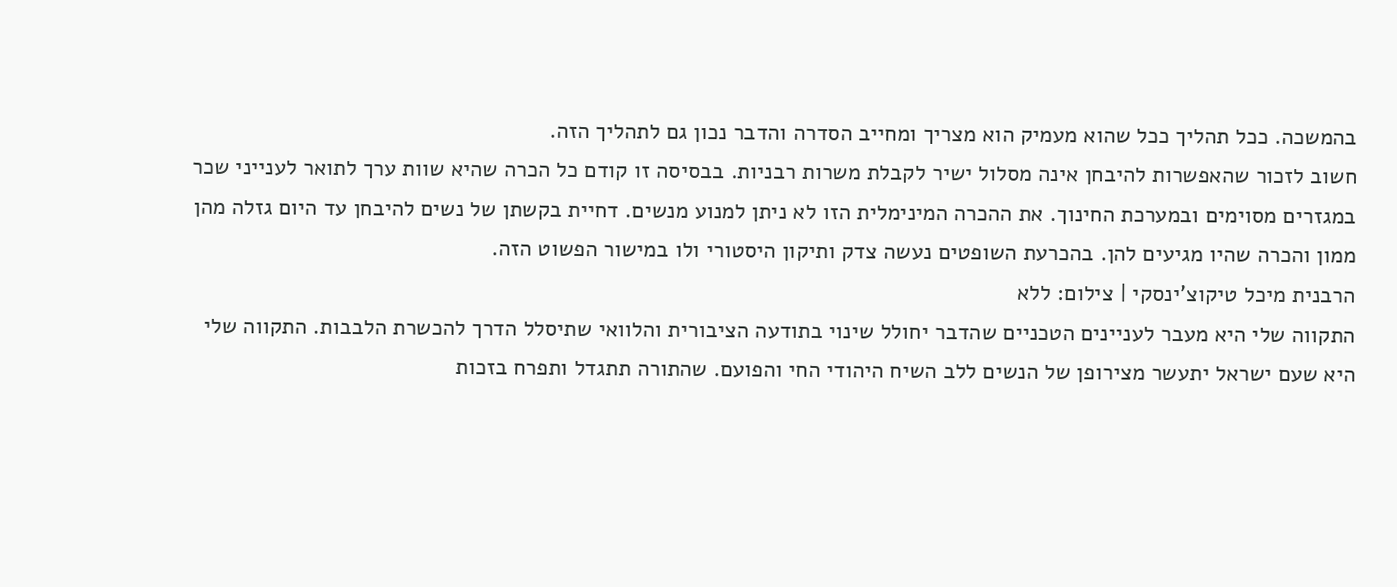בהמשכה. ככל תהליך ככל שהוא מעמיק הוא מצריך ומחייב הסדרה והדבר נכון גם לתהליך הזה.
חשוב לזכור שהאפשרות להיבחן אינה מסלול ישיר לקבלת משרות רבניות. בבסיסה זו קודם כל הכרה שהיא שוות ערך לתואר לענייני שכר במגזרים מסוימים ובמערכת החינוך. את ההכרה המינימלית הזו לא ניתן למנוע מנשים. דחיית בקשתן של נשים להיבחן עד היום גזלה מהן ממון והכרה שהיו מגיעים להן. בהכרעת השופטים נעשה צדק ותיקון היסטורי ולו במישור הפשוט הזה.
הרבנית מיכל טיקוצ'ינסקי | צילום: ללא
התקווה שלי היא מעבר לעניינים הטכניים שהדבר יחולל שינוי בתודעה הציבורית והלוואי שתיסלל הדרך להכשרת הלבבות. התקווה שלי היא שעם ישראל יתעשר מצירופן של הנשים ללב השיח היהודי החי והפועם. שהתורה תתגדל ותפרח בזכות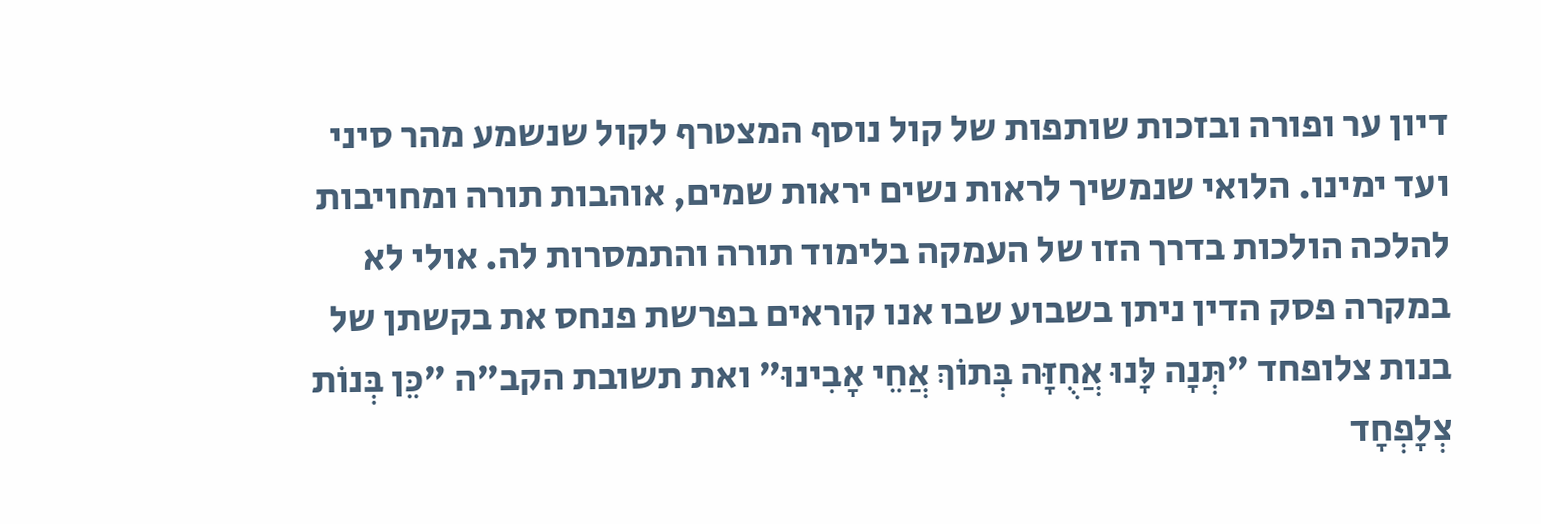דיון ער ופורה ובזכות שותפות של קול נוסף המצטרף לקול שנשמע מהר סיני ועד ימינו. הלואי שנמשיך לראות נשים יראות שמים, אוהבות תורה ומחויבות להלכה הולכות בדרך הזו של העמקה בלימוד תורה והתמסרות לה. אולי לא במקרה פסק הדין ניתן בשבוע שבו אנו קוראים בפרשת פנחס את בקשתן של בנות צלופחד "תְּנָה לָּנוּ אֲחֻזָּה בְּתוֹךְ אֲחֵי אָבִינוּ" ואת תשובת הקב"ה "כֵּן בְּנוֹת צְלָפְחָד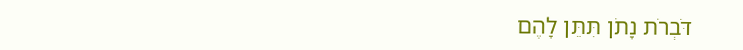דֹּבְרֹת נָתֹן תִּתֵּן לָהֶם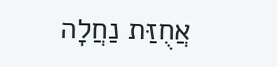אֲחֻזַּת נַחֲלָה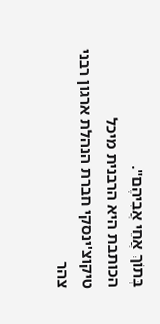בְּתוֹךְ אֲחֵי אֲבִיהֶם".
הכותבת היא הרבנית מיכל טיקוצ'ינסקי חברת הנהלת ארגון רבני צהר